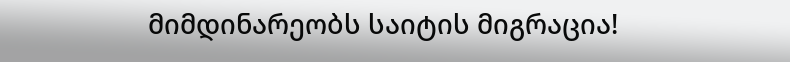მიმდინარეობს საიტის მიგრაცია!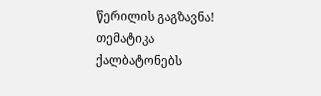წერილის გაგზავნა!
თემატიკა
ქალბატონებს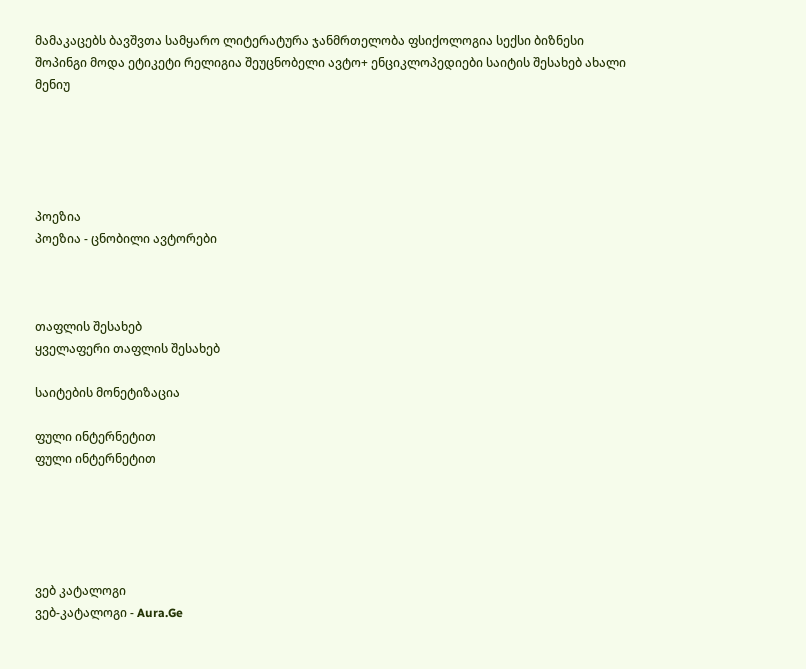მამაკაცებს ბავშვთა სამყარო ლიტერატურა ჯანმრთელობა ფსიქოლოგია სექსი ბიზნესი შოპინგი მოდა ეტიკეტი რელიგია შეუცნობელი ავტო+ ენციკლოპედიები საიტის შესახებ ახალი მენიუ





პოეზია
პოეზია - ცნობილი ავტორები



თაფლის შესახებ
ყველაფერი თაფლის შესახებ

საიტების მონეტიზაცია

ფული ინტერნეტით
ფული ინტერნეტით





ვებ კატალოგი
ვებ-კატალოგი - Aura.Ge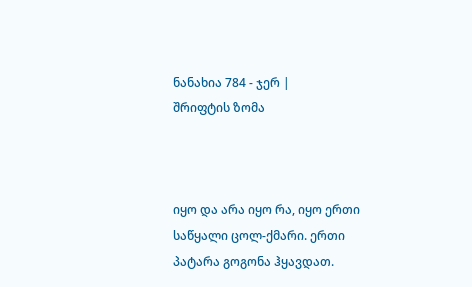ნანახია 784 - ჯერ |
შრიფტის ზომა



იყო და არა იყო რა, იყო ერთი საწყალი ცოლ-ქმარი. ერთი პატარა გოგონა ჰყავდათ.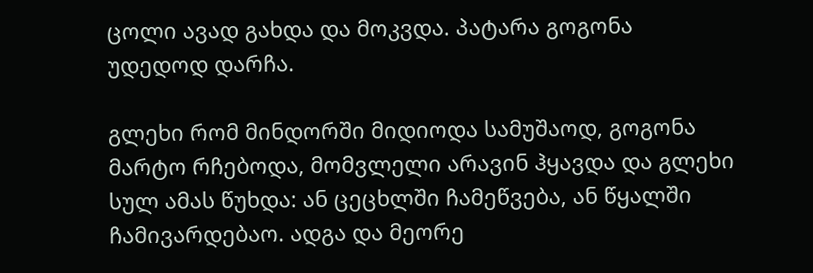ცოლი ავად გახდა და მოკვდა. პატარა გოგონა უდედოდ დარჩა.

გლეხი რომ მინდორში მიდიოდა სამუშაოდ, გოგონა მარტო რჩებოდა, მომვლელი არავინ ჰყავდა და გლეხი სულ ამას წუხდა: ან ცეცხლში ჩამეწვება, ან წყალში ჩამივარდებაო. ადგა და მეორე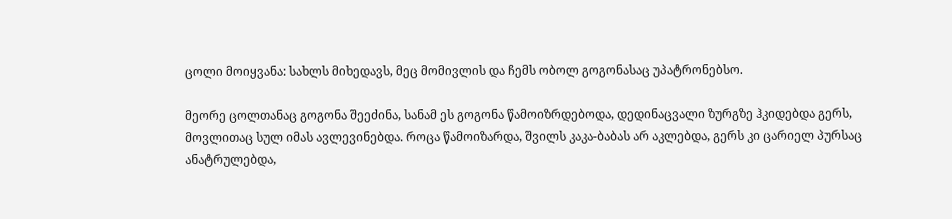ცოლი მოიყვანა: სახლს მიხედავს, მეც მომივლის და ჩემს ობოლ გოგონასაც უპატრონებსო.

მეორე ცოლთანაც გოგონა შეეძინა, სანამ ეს გოგონა წამოიზრდებოდა, დედინაცვალი ზურგზე ჰკიდებდა გერს, მოვლითაც სულ იმას ავლევინებდა. როცა წამოიზარდა, შვილს კაკა-ბაბას არ აკლებდა, გერს კი ცარიელ პურსაც ანატრულებდა,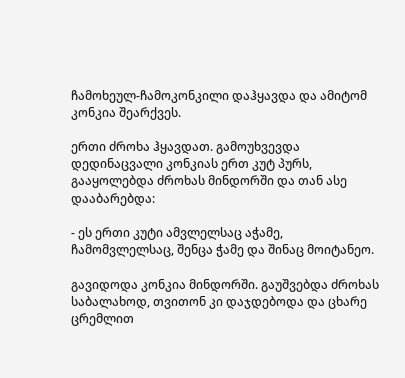ჩამოხეულ-ჩამოკონკილი დაჰყავდა და ამიტომ კონკია შეარქვეს.

ერთი ძროხა ჰყავდათ. გამოუხვევდა დედინაცვალი კონკიას ერთ კუტ პურს, გააყოლებდა ძროხას მინდორში და თან ასე დააბარებდა:

- ეს ერთი კუტი ამვლელსაც აჭამე, ჩამომვლელსაც, შენცა ჭამე და შინაც მოიტანეო.

გავიდოდა კონკია მინდორში. გაუშვებდა ძროხას საბალახოდ, თვითონ კი დაჯდებოდა და ცხარე ცრემლით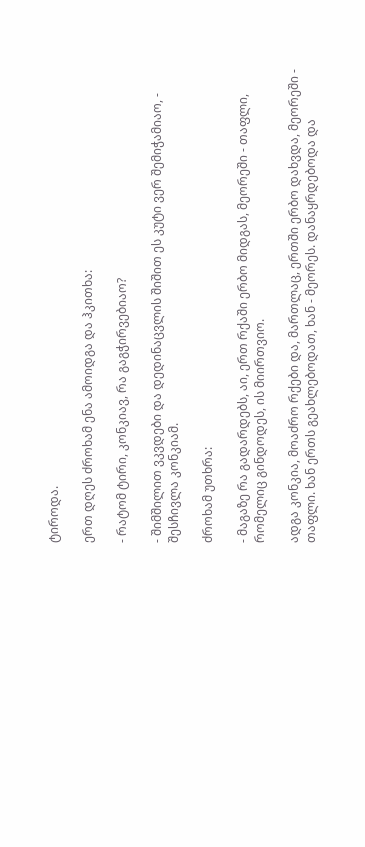ტიროდა.

ერთ დღეს ძროხამ ენა ამოიდგა და ჰკითხა:

- რატომ ტირი, კონკიავ, რა გაგჭირვებიაო?

- შიმშილით ვკვდები და დედინაცვლის შიშით ეს კუტი ვერ შემიჭამიაო, - შესჩივლა კონკიამ.

ძროხამ უთხრა:

- მაგაზე რა გადარდებს, აი, ერთ რქაში ერბო მიდგას, მეორეში - თაფლი, რომელიც გინდოდეს, ის მიირთვიო.

ადგა კონკია, მოაძრო რქები და, მართლაც, ერთში ერბო დახვდა, მეორეში - თაფლი. ხან ერთს გეახლებოდათ, ხან - მეორეს. დანაყრდებოდა და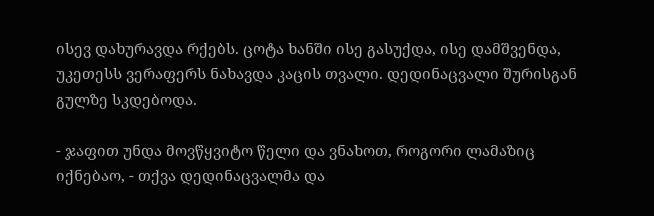ისევ დახურავდა რქებს. ცოტა ხანში ისე გასუქდა, ისე დამშვენდა, უკეთესს ვერაფერს ნახავდა კაცის თვალი. დედინაცვალი შურისგან გულზე სკდებოდა.

- ჯაფით უნდა მოვწყვიტო წელი და ვნახოთ, როგორი ლამაზიც იქნებაო, - თქვა დედინაცვალმა და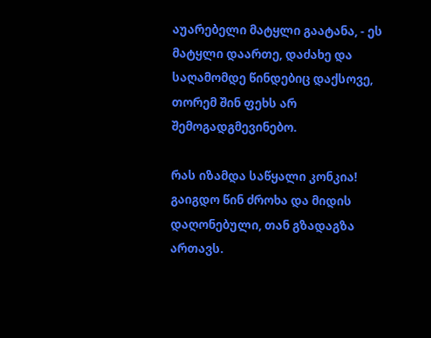აუარებელი მატყლი გაატანა, - ეს მატყლი დაართე, დაძახე და საღამომდე წინდებიც დაქსოვე, თორემ შინ ფეხს არ შემოგადგმევინებო.

რას იზამდა საწყალი კონკია! გაიგდო წინ ძროხა და მიდის დაღონებული, თან გზადაგზა ართავს.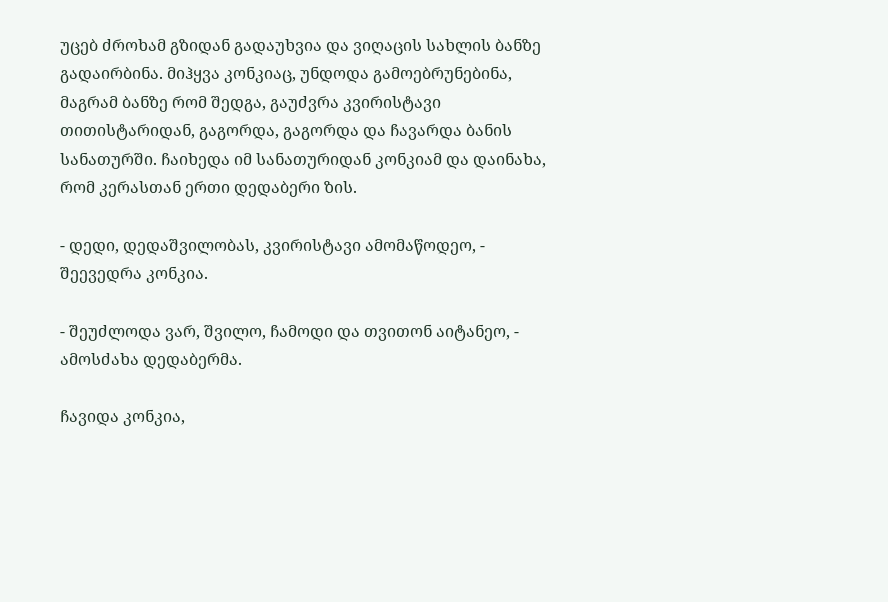უცებ ძროხამ გზიდან გადაუხვია და ვიღაცის სახლის ბანზე გადაირბინა. მიჰყვა კონკიაც, უნდოდა გამოებრუნებინა, მაგრამ ბანზე რომ შედგა, გაუძვრა კვირისტავი თითისტარიდან, გაგორდა, გაგორდა და ჩავარდა ბანის სანათურში. ჩაიხედა იმ სანათურიდან კონკიამ და დაინახა, რომ კერასთან ერთი დედაბერი ზის.

- დედი, დედაშვილობას, კვირისტავი ამომაწოდეო, - შეევედრა კონკია.

- შეუძლოდა ვარ, შვილო, ჩამოდი და თვითონ აიტანეო, - ამოსძახა დედაბერმა.

ჩავიდა კონკია,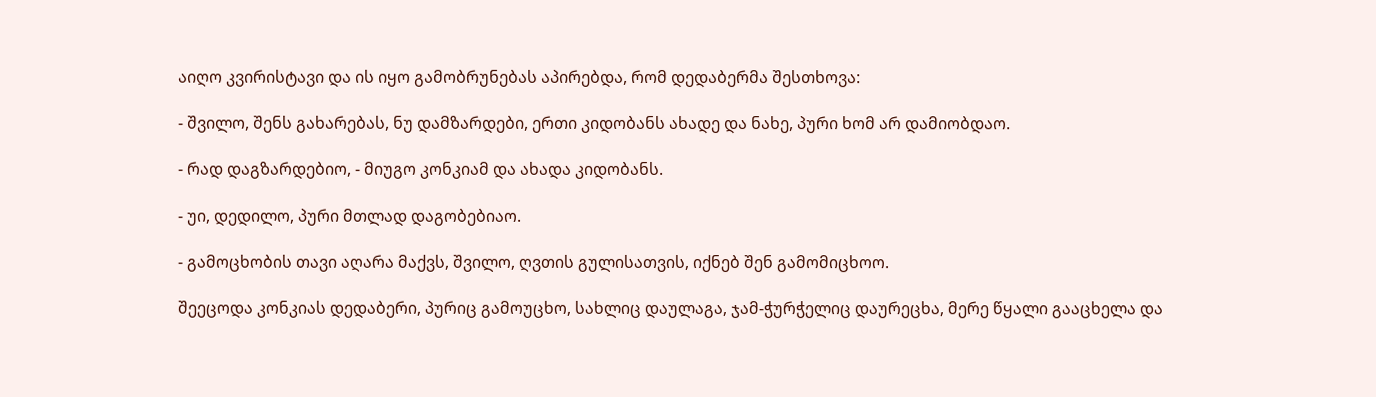აიღო კვირისტავი და ის იყო გამობრუნებას აპირებდა, რომ დედაბერმა შესთხოვა:

- შვილო, შენს გახარებას, ნუ დამზარდები, ერთი კიდობანს ახადე და ნახე, პური ხომ არ დამიობდაო.

- რად დაგზარდებიო, - მიუგო კონკიამ და ახადა კიდობანს.

- უი, დედილო, პური მთლად დაგობებიაო.

- გამოცხობის თავი აღარა მაქვს, შვილო, ღვთის გულისათვის, იქნებ შენ გამომიცხოო.

შეეცოდა კონკიას დედაბერი, პურიც გამოუცხო, სახლიც დაულაგა, ჯამ-ჭურჭელიც დაურეცხა, მერე წყალი გააცხელა და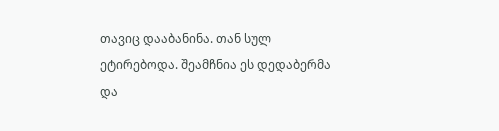თავიც დააბანინა. თან სულ ეტირებოდა. შეამჩნია ეს დედაბერმა და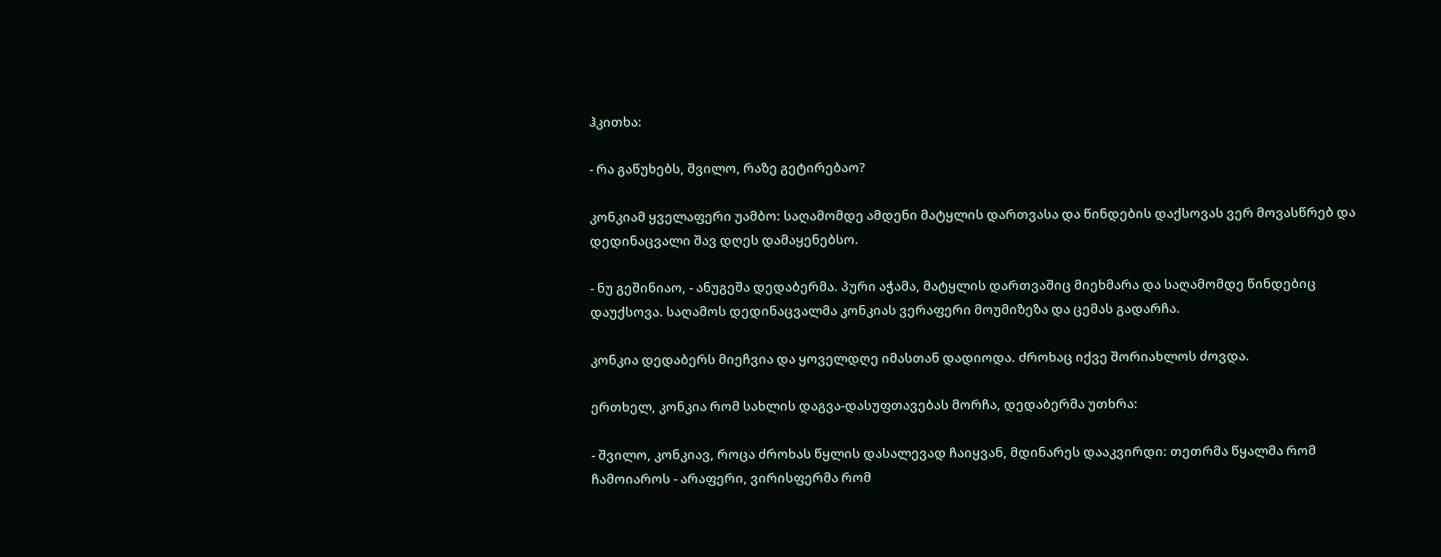ჰკითხა:

- რა გაწუხებს, შვილო, რაზე გეტირებაო?

კონკიამ ყველაფერი უამბო: საღამომდე ამდენი მატყლის დართვასა და წინდების დაქსოვას ვერ მოვასწრებ და დედინაცვალი შავ დღეს დამაყენებსო.

- ნუ გეშინიაო, - ანუგეშა დედაბერმა. პური აჭამა, მატყლის დართვაშიც მიეხმარა და საღამომდე წინდებიც დაუქსოვა. საღამოს დედინაცვალმა კონკიას ვერაფერი მოუმიზეზა და ცემას გადარჩა.

კონკია დედაბერს მიეჩვია და ყოველდღე იმასთან დადიოდა. ძროხაც იქვე შორიახლოს ძოვდა.

ერთხელ, კონკია რომ სახლის დაგვა-დასუფთავებას მორჩა, დედაბერმა უთხრა:

- შვილო, კონკიავ, როცა ძროხას წყლის დასალევად ჩაიყვან, მდინარეს დააკვირდი: თეთრმა წყალმა რომ ჩამოიაროს - არაფერი, ვირისფერმა რომ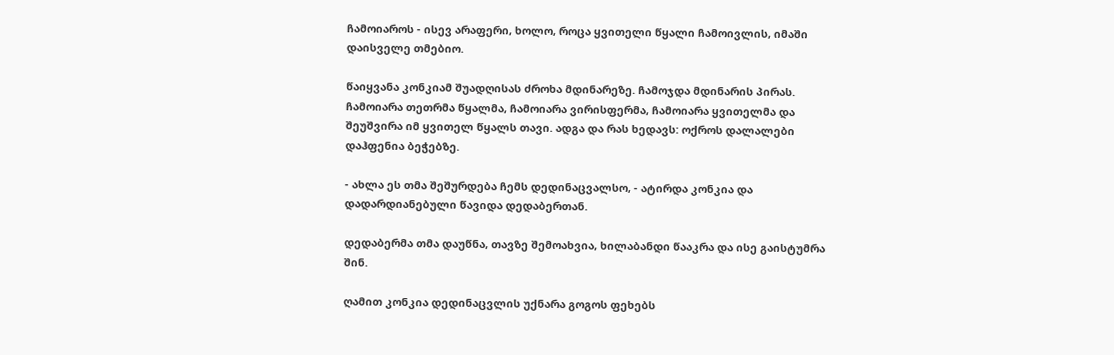ჩამოიაროს - ისევ არაფერი, ხოლო, როცა ყვითელი წყალი ჩამოივლის, იმაში დაისველე თმებიო.

წაიყვანა კონკიამ შუადღისას ძროხა მდინარეზე. ჩამოჯდა მდინარის პირას. ჩამოიარა თეთრმა წყალმა, ჩამოიარა ვირისფერმა, ჩამოიარა ყვითელმა და შეუშვირა იმ ყვითელ წყალს თავი. ადგა და რას ხედავს: ოქროს დალალები დაჰფენია ბეჭებზე.

- ახლა ეს თმა შეშურდება ჩემს დედინაცვალსო, - ატირდა კონკია და დადარდიანებული წავიდა დედაბერთან.

დედაბერმა თმა დაუწნა, თავზე შემოახვია, ხილაბანდი წააკრა და ისე გაისტუმრა შინ.

ღამით კონკია დედინაცვლის უქნარა გოგოს ფეხებს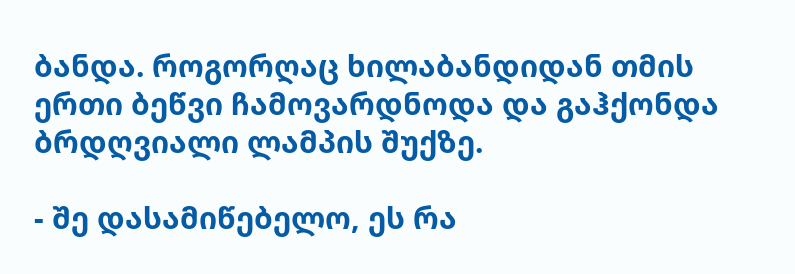ბანდა. როგორღაც ხილაბანდიდან თმის ერთი ბეწვი ჩამოვარდნოდა და გაჰქონდა ბრდღვიალი ლამპის შუქზე.

- შე დასამიწებელო, ეს რა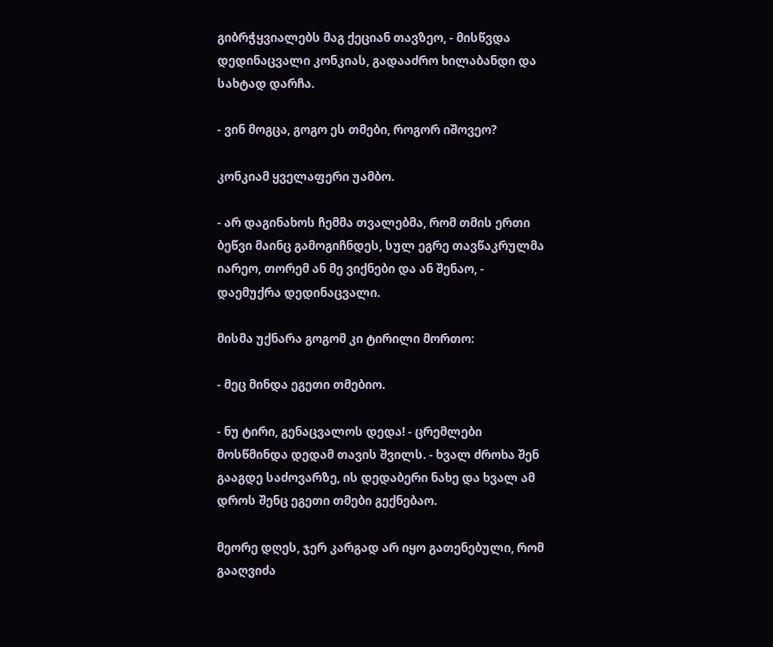გიბრჭყვიალებს მაგ ქეციან თავზეო, - მისწვდა დედინაცვალი კონკიას, გადააძრო ხილაბანდი და სახტად დარჩა.

- ვინ მოგცა, გოგო ეს თმები, როგორ იშოვეო?

კონკიამ ყველაფერი უამბო.

- არ დაგინახოს ჩემმა თვალებმა, რომ თმის ერთი ბეწვი მაინც გამოგიჩნდეს, სულ ეგრე თავწაკრულმა იარეო, თორემ ან მე ვიქნები და ან შენაო, - დაემუქრა დედინაცვალი.

მისმა უქნარა გოგომ კი ტირილი მორთო:

- მეც მინდა ეგეთი თმებიო.

- ნუ ტირი, გენაცვალოს დედა! - ცრემლები მოსწმინდა დედამ თავის შვილს. - ხვალ ძროხა შენ გააგდე საძოვარზე, ის დედაბერი ნახე და ხვალ ამ დროს შენც ეგეთი თმები გექნებაო.

მეორე დღეს, ჯერ კარგად არ იყო გათენებული, რომ გააღვიძა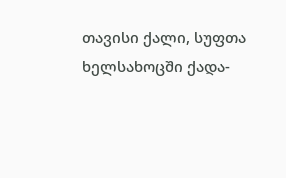თავისი ქალი, სუფთა ხელსახოცში ქადა-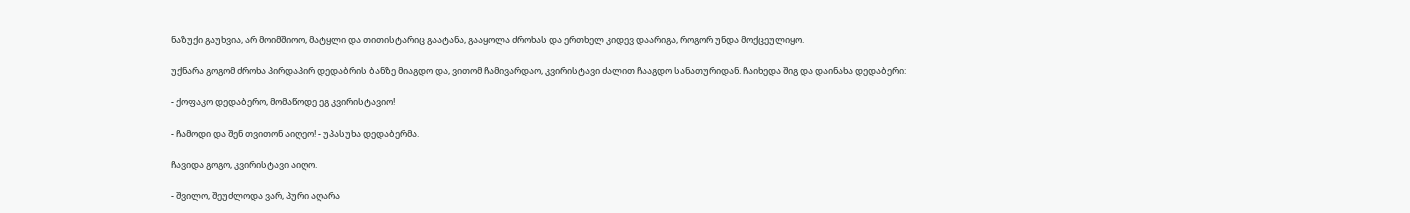ნაზუქი გაუხვია, არ მოიმშიოო, მატყლი და თითისტარიც გაატანა, გააყოლა ძროხას და ერთხელ კიდევ დაარიგა, როგორ უნდა მოქცეულიყო.

უქნარა გოგომ ძროხა პირდაპირ დედაბრის ბანზე მიაგდო და, ვითომ ჩამივარდაო, კვირისტავი ძალით ჩააგდო სანათურიდან. ჩაიხედა შიგ და დაინახა დედაბერი:

- ქოფაკო დედაბერო, მომაწოდე ეგ კვირისტავიო!

- ჩამოდი და შენ თვითონ აიღეო! - უპასუხა დედაბერმა.

ჩავიდა გოგო, კვირისტავი აიღო.

- შვილო, შეუძლოდა ვარ, პური აღარა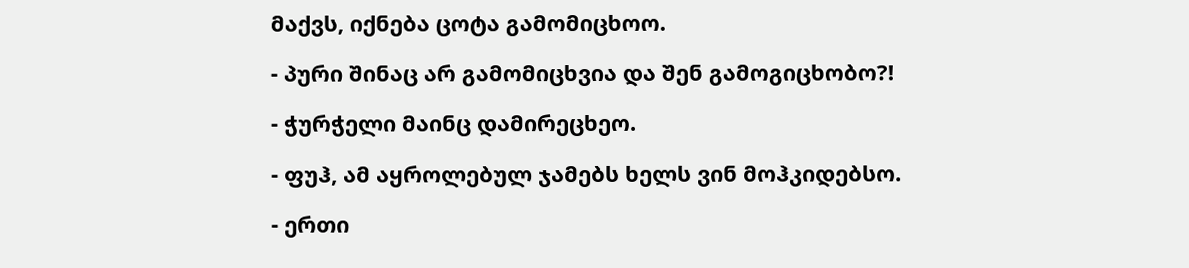მაქვს, იქნება ცოტა გამომიცხოო.

- პური შინაც არ გამომიცხვია და შენ გამოგიცხობო?!

- ჭურჭელი მაინც დამირეცხეო.

- ფუჰ, ამ აყროლებულ ჯამებს ხელს ვინ მოჰკიდებსო.

- ერთი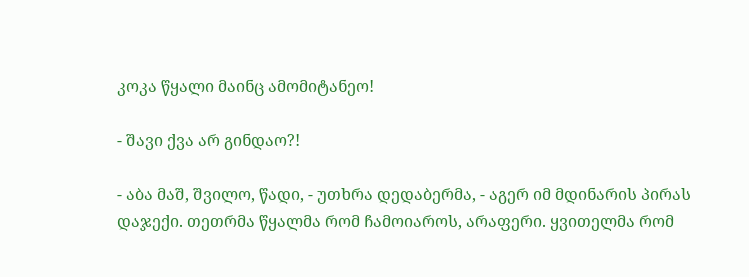კოკა წყალი მაინც ამომიტანეო!

- შავი ქვა არ გინდაო?!

- აბა მაშ, შვილო, წადი, - უთხრა დედაბერმა, - აგერ იმ მდინარის პირას დაჯექი. თეთრმა წყალმა რომ ჩამოიაროს, არაფერი. ყვითელმა რომ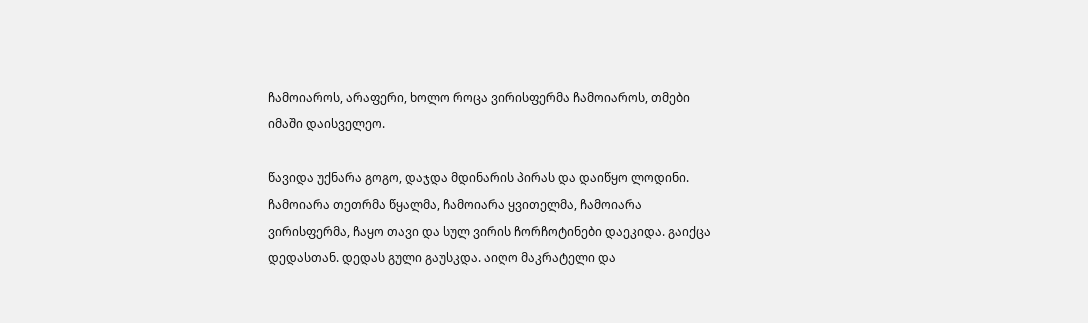ჩამოიაროს, არაფერი, ხოლო როცა ვირისფერმა ჩამოიაროს, თმები იმაში დაისველეო.

წავიდა უქნარა გოგო, დაჯდა მდინარის პირას და დაიწყო ლოდინი. ჩამოიარა თეთრმა წყალმა, ჩამოიარა ყვითელმა, ჩამოიარა ვირისფერმა, ჩაყო თავი და სულ ვირის ჩორჩოტინები დაეკიდა. გაიქცა დედასთან. დედას გული გაუსკდა. აიღო მაკრატელი და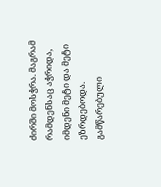ძირში მოსჭრა. მაგრამ რამდენსაც აჭრიდა, იმდენი მეტი და მეტი ეზრდებოდა. გამწარებული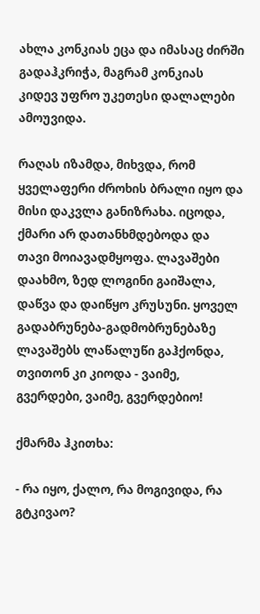ახლა კონკიას ეცა და იმასაც ძირში გადაჰკრიჭა, მაგრამ კონკიას კიდევ უფრო უკეთესი დალალები ამოუვიდა.

რაღას იზამდა, მიხვდა, რომ ყველაფერი ძროხის ბრალი იყო და მისი დაკვლა განიზრახა. იცოდა, ქმარი არ დათანხმდებოდა და თავი მოიავადმყოფა. ლავაშები დაახმო, ზედ ლოგინი გაიშალა, დაწვა და დაიწყო კრუსუნი. ყოველ გადაბრუნება-გადმობრუნებაზე ლავაშებს ლაწალუწი გაჰქონდა, თვითონ კი კიოდა - ვაიმე, გვერდები, ვაიმე, გვერდებიო!

ქმარმა ჰკითხა:

- რა იყო, ქალო, რა მოგივიდა, რა გტკივაო?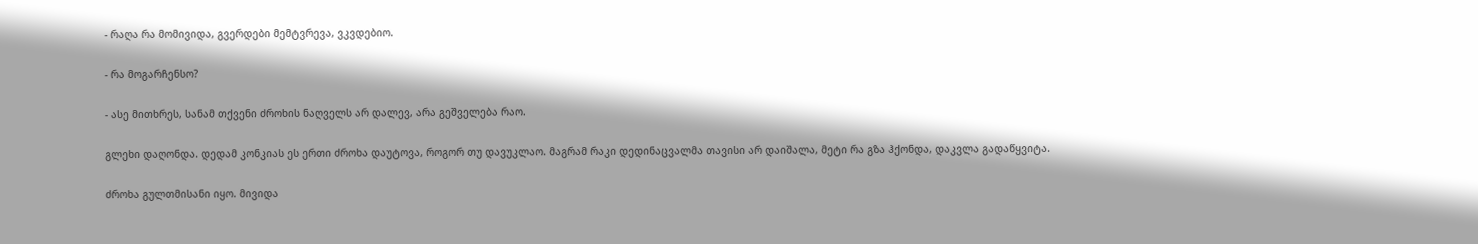- რაღა რა მომივიდა, გვერდები მემტვრევა, ვკვდებიო.

- რა მოგარჩენსო?

- ასე მითხრეს, სანამ თქვენი ძროხის ნაღველს არ დალევ, არა გეშველება რაო.

გლეხი დაღონდა. დედამ კონკიას ეს ერთი ძროხა დაუტოვა, როგორ თუ დავუკლაო. მაგრამ რაკი დედინაცვალმა თავისი არ დაიშალა, მეტი რა გზა ჰქონდა, დაკვლა გადაწყვიტა.

ძროხა გულთმისანი იყო. მივიდა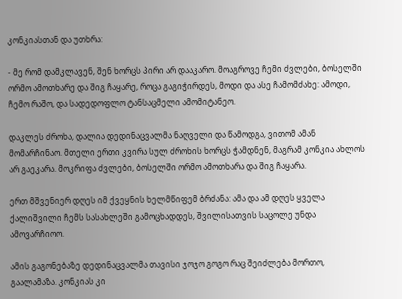კონკიასთან და უთხრა:

- მე რომ დამკლავენ, შენ ხორცს პირი არ დააკარო. მოაგროვე ჩემი ძვლები, ბოსელში ორმო ამოთხარე და შიგ ჩაყარე, როცა გაგიჭირდეს, მოდი და ასე ჩამომძახე: ამოდი, ჩემო რაშო, და სადედოფლო ტანსაცმელი ამომიტანეო.

დაკლეს ძროხა, დალია დედინაცვალმა ნაღველი და წამოდგა, ვითომ ამან მომარჩინაო. მთელი ერთი კვირა სულ ძროხის ხორცს ჭამდნენ, მაგრამ კონკია ახლოს არ გაეკარა. მოკრიფა ძვლები, ბოსელში ორმო ამოთხარა და შიგ ჩაყარა.

ერთ მშვენიერ დღეს იმ ქვეყნის ხელმწიფემ ბრძანა: ამა და ამ დღეს ყველა ქალიშვილი ჩემს სასახლეში გამოცხადდეს, შვილისათვის საცოლე უნდა ამოვარჩიოო.

ამის გაგონებაზე დედინაცვალმა თავისი ჯოჯო გოგო რაც შეიძლება მორთო, გაალამაზა. კონკიას კი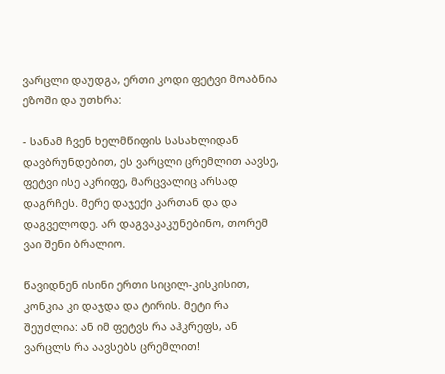ვარცლი დაუდგა, ერთი კოდი ფეტვი მოაბნია ეზოში და უთხრა:

- სანამ ჩვენ ხელმწიფის სასახლიდან დავბრუნდებით, ეს ვარცლი ცრემლით აავსე, ფეტვი ისე აკრიფე, მარცვალიც არსად დაგრჩეს. მერე დაჯექი კართან და და დაგველოდე. არ დაგვაკაკუნებინო, თორემ ვაი შენი ბრალიო.

წავიდნენ ისინი ერთი სიცილ-კისკისით, კონკია კი დაჯდა და ტირის. მეტი რა შეუძლია: ან იმ ფეტვს რა აჰკრეფს, ან ვარცლს რა აავსებს ცრემლით!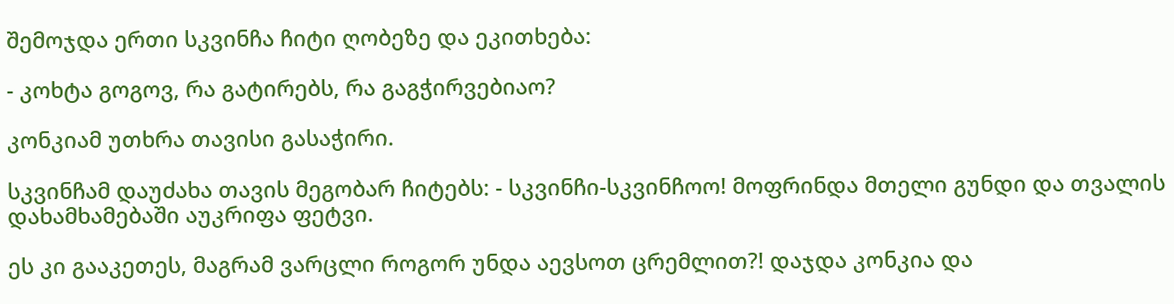შემოჯდა ერთი სკვინჩა ჩიტი ღობეზე და ეკითხება:

- კოხტა გოგოვ, რა გატირებს, რა გაგჭირვებიაო?

კონკიამ უთხრა თავისი გასაჭირი.

სკვინჩამ დაუძახა თავის მეგობარ ჩიტებს: - სკვინჩი-სკვინჩოო! მოფრინდა მთელი გუნდი და თვალის დახამხამებაში აუკრიფა ფეტვი.

ეს კი გააკეთეს, მაგრამ ვარცლი როგორ უნდა აევსოთ ცრემლით?! დაჯდა კონკია და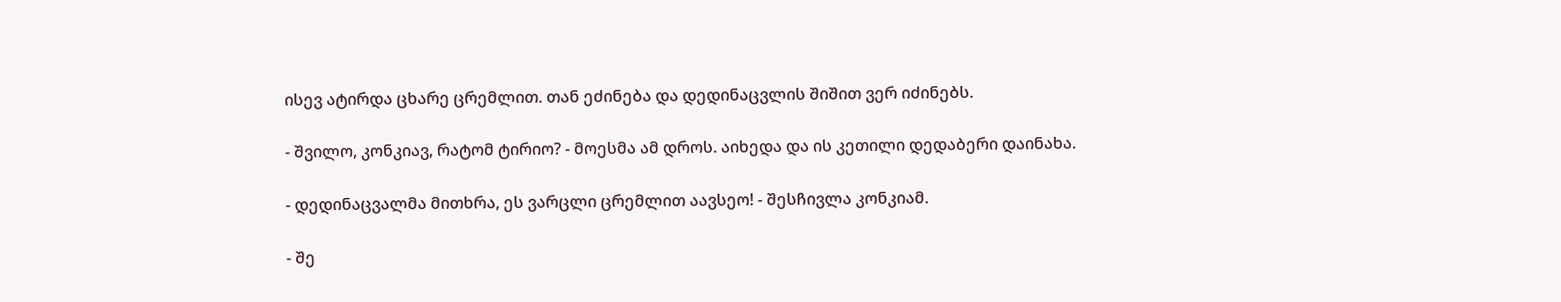ისევ ატირდა ცხარე ცრემლით. თან ეძინება და დედინაცვლის შიშით ვერ იძინებს.

- შვილო, კონკიავ, რატომ ტირიო? - მოესმა ამ დროს. აიხედა და ის კეთილი დედაბერი დაინახა.

- დედინაცვალმა მითხრა, ეს ვარცლი ცრემლით აავსეო! - შესჩივლა კონკიამ.

- შე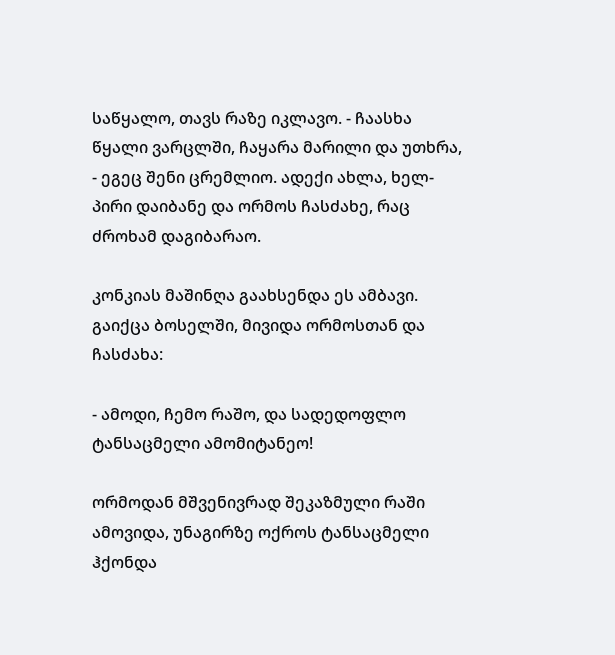საწყალო, თავს რაზე იკლავო. - ჩაასხა წყალი ვარცლში, ჩაყარა მარილი და უთხრა, - ეგეც შენი ცრემლიო. ადექი ახლა, ხელ-პირი დაიბანე და ორმოს ჩასძახე, რაც ძროხამ დაგიბარაო.

კონკიას მაშინღა გაახსენდა ეს ამბავი. გაიქცა ბოსელში, მივიდა ორმოსთან და ჩასძახა:

- ამოდი, ჩემო რაშო, და სადედოფლო ტანსაცმელი ამომიტანეო!

ორმოდან მშვენივრად შეკაზმული რაში ამოვიდა, უნაგირზე ოქროს ტანსაცმელი ჰქონდა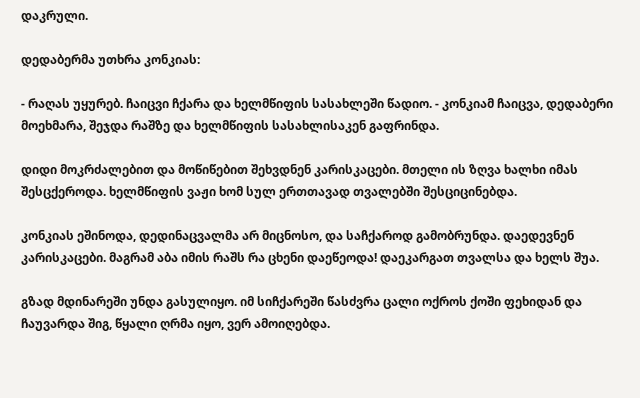დაკრული.

დედაბერმა უთხრა კონკიას:

- რაღას უყურებ. ჩაიცვი ჩქარა და ხელმწიფის სასახლეში წადიო. - კონკიამ ჩაიცვა, დედაბერი მოეხმარა, შეჯდა რაშზე და ხელმწიფის სასახლისაკენ გაფრინდა.

დიდი მოკრძალებით და მოწიწებით შეხვდნენ კარისკაცები. მთელი ის ზღვა ხალხი იმას შესცქეროდა. ხელმწიფის ვაჟი ხომ სულ ერთთავად თვალებში შესციცინებდა.

კონკიას ეშინოდა, დედინაცვალმა არ მიცნოსო, და საჩქაროდ გამობრუნდა. დაედევნენ კარისკაცები. მაგრამ აბა იმის რაშს რა ცხენი დაეწეოდა! დაეკარგათ თვალსა და ხელს შუა.

გზად მდინარეში უნდა გასულიყო. იმ სიჩქარეში წასძვრა ცალი ოქროს ქოში ფეხიდან და ჩაუვარდა შიგ, წყალი ღრმა იყო, ვერ ამოიღებდა.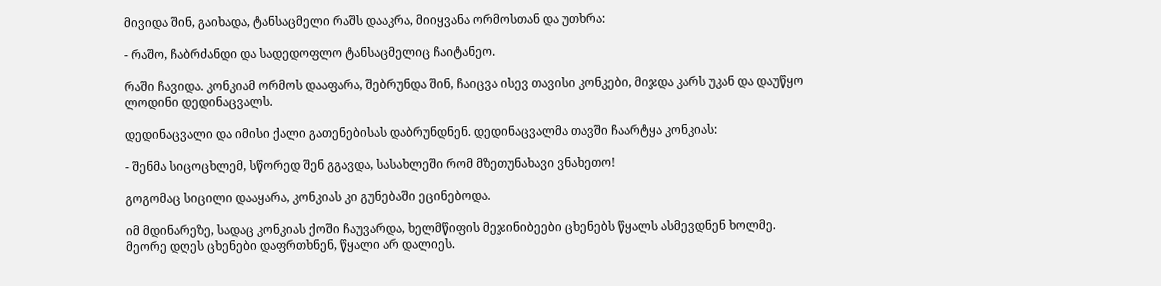მივიდა შინ, გაიხადა, ტანსაცმელი რაშს დააკრა, მიიყვანა ორმოსთან და უთხრა:

- რაშო, ჩაბრძანდი და სადედოფლო ტანსაცმელიც ჩაიტანეო.

რაში ჩავიდა. კონკიამ ორმოს დააფარა, შებრუნდა შინ, ჩაიცვა ისევ თავისი კონკები, მიჯდა კარს უკან და დაუწყო ლოდინი დედინაცვალს.

დედინაცვალი და იმისი ქალი გათენებისას დაბრუნდნენ. დედინაცვალმა თავში ჩაარტყა კონკიას:

- შენმა სიცოცხლემ, სწორედ შენ გგავდა, სასახლეში რომ მზეთუნახავი ვნახეთო!

გოგომაც სიცილი დააყარა, კონკიას კი გუნებაში ეცინებოდა.

იმ მდინარეზე, სადაც კონკიას ქოში ჩაუვარდა, ხელმწიფის მეჯინიბეები ცხენებს წყალს ასმევდნენ ხოლმე. მეორე დღეს ცხენები დაფრთხნენ, წყალი არ დალიეს.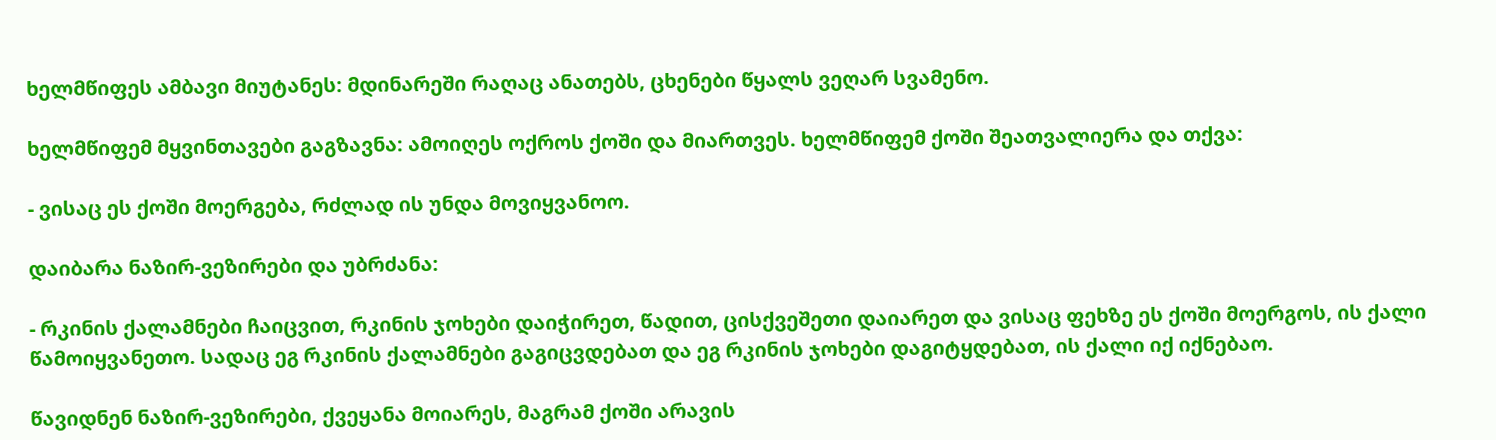ხელმწიფეს ამბავი მიუტანეს: მდინარეში რაღაც ანათებს, ცხენები წყალს ვეღარ სვამენო.

ხელმწიფემ მყვინთავები გაგზავნა: ამოიღეს ოქროს ქოში და მიართვეს. ხელმწიფემ ქოში შეათვალიერა და თქვა:

- ვისაც ეს ქოში მოერგება, რძლად ის უნდა მოვიყვანოო.

დაიბარა ნაზირ-ვეზირები და უბრძანა:

- რკინის ქალამნები ჩაიცვით, რკინის ჯოხები დაიჭირეთ, წადით, ცისქვეშეთი დაიარეთ და ვისაც ფეხზე ეს ქოში მოერგოს, ის ქალი წამოიყვანეთო. სადაც ეგ რკინის ქალამნები გაგიცვდებათ და ეგ რკინის ჯოხები დაგიტყდებათ, ის ქალი იქ იქნებაო.

წავიდნენ ნაზირ-ვეზირები, ქვეყანა მოიარეს, მაგრამ ქოში არავის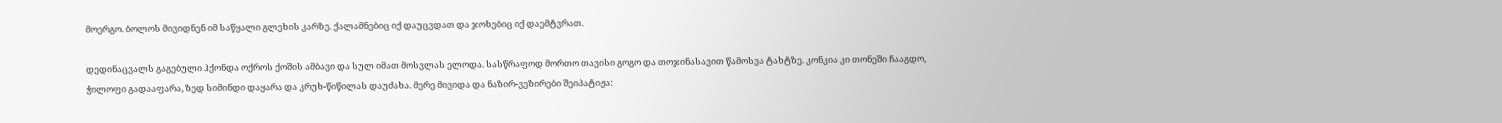მოერგო. ბოლოს მივიდნენ იმ საწყალი გლეხის კარზე. ქალამნებიც იქ დაუცვდათ და ჯოხებიც იქ დაემტვრათ.

დედინაცვალს გაგებული ჰქონდა ოქროს ქოშის ამბავი და სულ იმათ მოსვლას ელოდა. სასწრაფოდ მორთო თავისი გოგო და თოჯინასავით წამოსვა ტახტზე. კონკია კი თონეში ჩააგდო, ჭილოფი გადააფარა, ზედ სიმინდი დაყარა და კრუხ-წიწილას დაუძახა. მერე მივიდა და ნაზირ-ვეზირები შეიპატიჟა: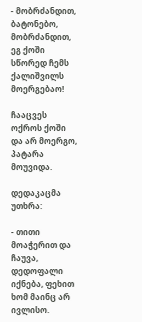- მობრძანდით, ბატონებო, მობრძანდით, ეგ ქოში სწორედ ჩემს ქალიშვილს მოერგებაო!

ჩააცვეს ოქროს ქოში და არ მოერგო, პატარა მოუვიდა.

დედაკაცმა უთხრა:

- თითი მოაჭერით და ჩაუვა, დედოფალი იქნება, ფეხით ხომ მაინც არ ივლისო.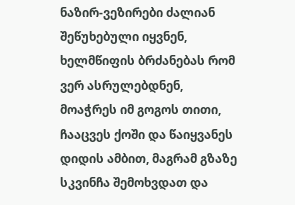ნაზირ-ვეზირები ძალიან შეწუხებული იყვნენ, ხელმწიფის ბრძანებას რომ ვერ ასრულებდნენ, მოაჭრეს იმ გოგოს თითი, ჩააცვეს ქოში და წაიყვანეს დიდის ამბით, მაგრამ გზაზე სკვინჩა შემოხვდათ და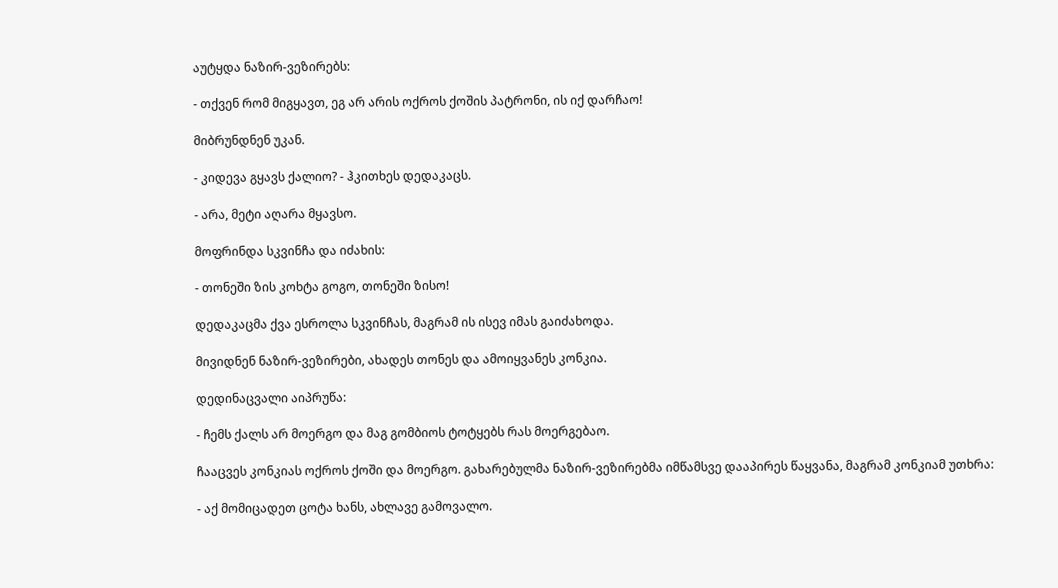აუტყდა ნაზირ-ვეზირებს:

- თქვენ რომ მიგყავთ, ეგ არ არის ოქროს ქოშის პატრონი, ის იქ დარჩაო!

მიბრუნდნენ უკან.

- კიდევა გყავს ქალიო? - ჰკითხეს დედაკაცს.

- არა, მეტი აღარა მყავსო.

მოფრინდა სკვინჩა და იძახის:

- თონეში ზის კოხტა გოგო, თონეში ზისო!

დედაკაცმა ქვა ესროლა სკვინჩას, მაგრამ ის ისევ იმას გაიძახოდა.

მივიდნენ ნაზირ-ვეზირები, ახადეს თონეს და ამოიყვანეს კონკია.

დედინაცვალი აიპრუწა:

- ჩემს ქალს არ მოერგო და მაგ გომბიოს ტოტყებს რას მოერგებაო.

ჩააცვეს კონკიას ოქროს ქოში და მოერგო. გახარებულმა ნაზირ-ვეზირებმა იმწამსვე დააპირეს წაყვანა, მაგრამ კონკიამ უთხრა:

- აქ მომიცადეთ ცოტა ხანს, ახლავე გამოვალო.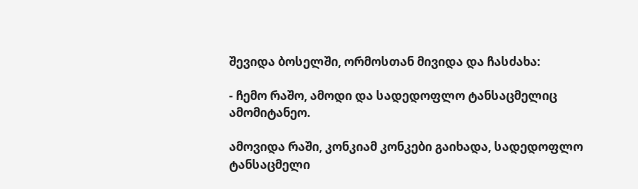შევიდა ბოსელში, ორმოსთან მივიდა და ჩასძახა:

- ჩემო რაშო, ამოდი და სადედოფლო ტანსაცმელიც ამომიტანეო.

ამოვიდა რაში, კონკიამ კონკები გაიხადა, სადედოფლო ტანსაცმელი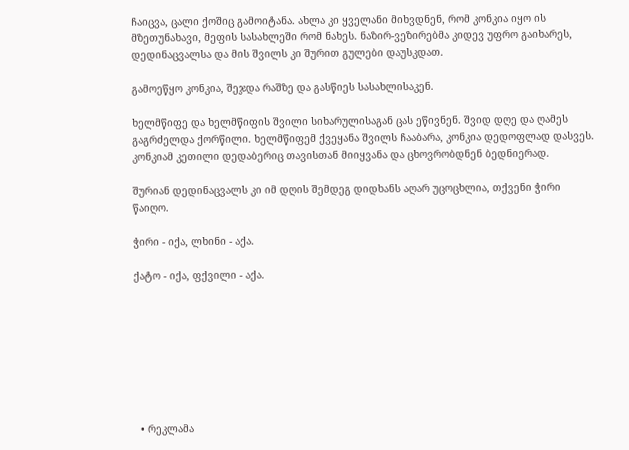ჩაიცვა, ცალი ქოშიც გამოიტანა. ახლა კი ყველანი მიხვდნენ, რომ კონკია იყო ის მზეთუნახავი, მეფის სასახლეში რომ ნახეს. ნაზირ-ვეზირებმა კიდევ უფრო გაიხარეს, დედინაცვალსა და მის შვილს კი შურით გულები დაუსკდათ.

გამოეწყო კონკია, შეჯდა რაშზე და გასწიეს სასახლისაკენ.

ხელმწიფე და ხელმწიფის შვილი სიხარულისაგან ცას ეწივნენ. შვიდ დღე და ღამეს გაგრძელდა ქორწილი. ხელმწიფემ ქვეყანა შვილს ჩააბარა, კონკია დედოფლად დასვეს. კონკიამ კეთილი დედაბერიც თავისთან მიიყვანა და ცხოვრობდნენ ბედნიერად.

შურიან დედინაცვალს კი იმ დღის შემდეგ დიდხანს აღარ უცოცხლია, თქვენი ჭირი წაიღო.

ჭირი - იქა, ლხინი - აქა.

ქატო - იქა, ფქვილი - აქა.








  • რეკლამა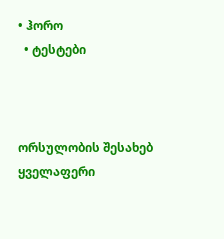• ჰორო
  • ტესტები



ორსულობის შესახებ
ყველაფერი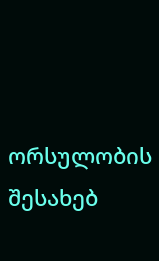ორსულობის შესახებ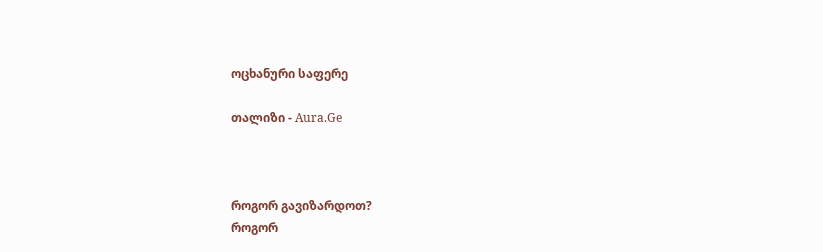ოცხანური საფერე

თალიზი - Aura.Ge



როგორ გავიზარდოთ?
როგორ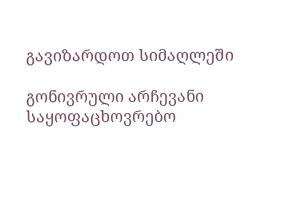გავიზარდოთ სიმაღლეში

გონივრული არჩევანი
საყოფაცხოვრებო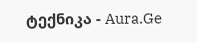ტექნიკა - Aura.Ge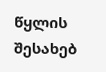წყლის შესახებ